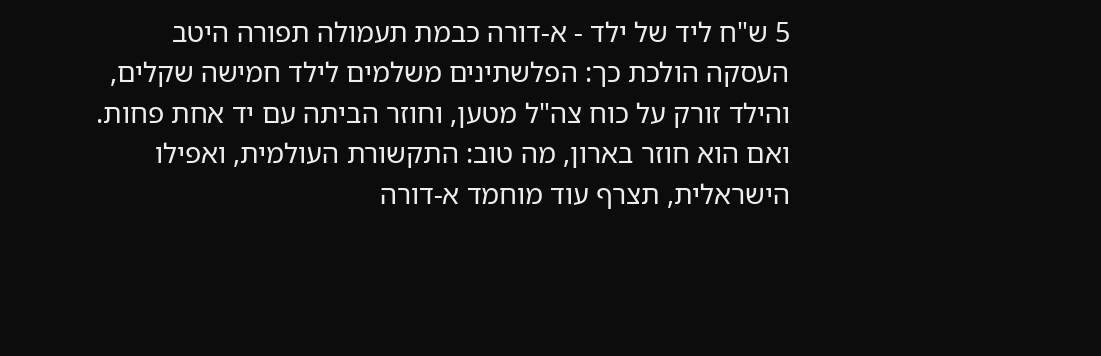5 ש"ח ליד של ילד - א-דורה כבמת תעמולה תפורה היטב
העסקה הולכת כך: הפלשתינים משלמים לילד חמישה שקלים, והילד זורק על כוח צה"ל מטען, וחוזר הביתה עם יד אחת פחות. ואם הוא חוזר בארון, מה טוב: התקשורת העולמית, ואפילו הישראלית, תצרף עוד מוחמד א-דורה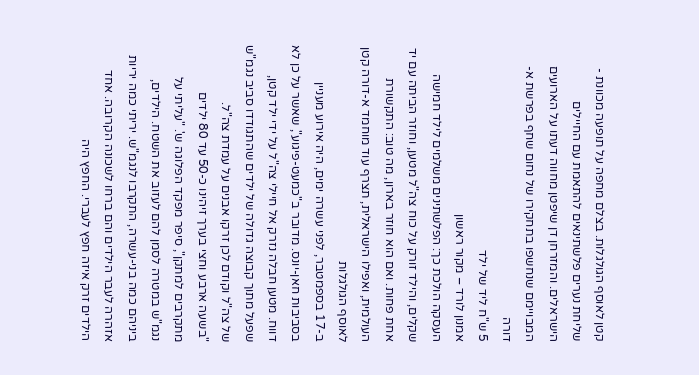קטן לאוסף הגולגלות. בצלם מחפה על תופעה מכוונת - שליחת נערים פלשתינאים להתאמת עם החיילים הישראלים. והמזרחן דן שיפטן מחווה דעתו על הארועים המבויימם שנחשפו בתחקירו של נחום שחף בפרשת א-דורה
5 ש"ח ליד של ילד
אמנון לורד – מקור ראשון
העסקה הולכת כך: הפלשתינים משלמים לילד חמישה שקלים, והילד זורק על כוח צה"ל מטען, וחוזר הביתה עם יד אחת פחות. ואם הוא חוזר בארון, מה טוב: התקשורת העולמית, ואפילו הישראלית, תצרף עוד מוחמד א-דורה קטן לאוסף הגולגלות
ב-17 בספמטבר, לפני עשרה ימים, היה אירוע מעניין בסביבות חאן-יונס. מדובר ב"כמעט-פיגוע", שאשר על כן לא דווח. מטען חבלה נזרק אל חיילי צה"ל על ידי ילד קטן, שפעל מתוך קבוצה גדולה של ילדים שהתגודדו סביב נגמ"ש של צה"ל וקודם לכן זרקו אבנים על עמדת צה"ל.
"בשעה ארבע וחצי בערך זיהינו כ-50 עד 80 ילדים מתקרבים למתקן", סיפר מפקד הפלוגה ש'. "עליתי על נגמ"ש במטרה לסמן להם לעזוב את השטח. הילדים, ביניהם כמה בני-עשרה, התקרבו לנגמ"ש. יריתי כמה יריות אזהרה לעבר הילדים והם ברחו לשכונה הקרובה. אחד הילדים זרק איזה חפץ לעברי. החפץ היה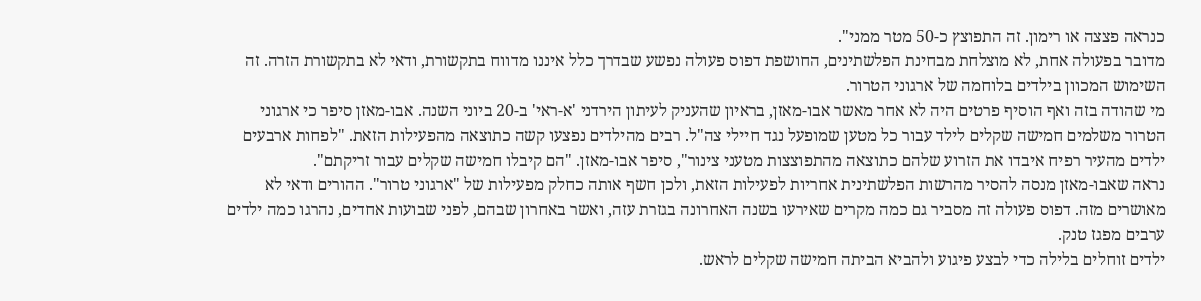כנראה פצצה או רימון. זה התפוצץ כ-50 מטר ממני".
מדובר בפעולה אחת, לא מוצלחת מבחינת הפלשתינים, החושפת דפוס פעולה נפשע שבדרך כלל איננו מדווח בתקשורת, ודאי לא בתקשורת הזרה. זה השימוש המכוון בילדים בלוחמה של ארגוני הטרור.
מי שהודה בזה ואף הוסיף פרטים היה לא אחר מאשר אבו-מאזן, בראיון שהעניק לעיתון הירדני 'א-ראי' ב-20 ביוני השנה. אבו-מאזן סיפר כי ארגוני הטרור משלמים חמישה שקלים לילד עבור כל מטען שמופעל נגד חיילי צה"ל. רבים מהילדים נפצעו קשה כתוצאה מהפעילות הזאת. "לפחות ארבעים ילדים מהעיר רפיח איבדו את הזרוע שלהם כתוצאה מהתפוצצות מטעני צינור", סיפר אבו-מאזן. "הם קיבלו חמישה שקלים עבור זריקתם".
נראה שאבו-מאזן מנסה להסיר מהרשות הפלשתינית אחריות לפעילות הזאת, ולכן חשף אותה כחלק מפעילות של "ארגוני טרור". ההורים ודאי לא מאושרים מזה. דפוס פעולה זה מסביר גם כמה מקרים שאירעו בשנה האחרונה בגזרת עזה, ואשר באחרון שבהם, לפני שבועות אחדים, נהרגו כמה ילדים ערבים מפגז טנק.
ילדים זוחלים בלילה כדי לבצע פיגוע ולהביא הביתה חמישה שקלים לראש.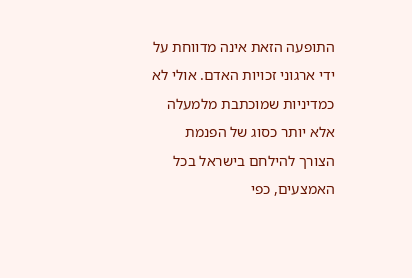התופעה הזאת אינה מדווחת על ידי ארגוני זכויות האדם. אולי לא כמדיניות שמוכתבת מלמעלה אלא יותר כסוג של הפנמת הצורך להילחם בישראל בכל האמצעים, כפי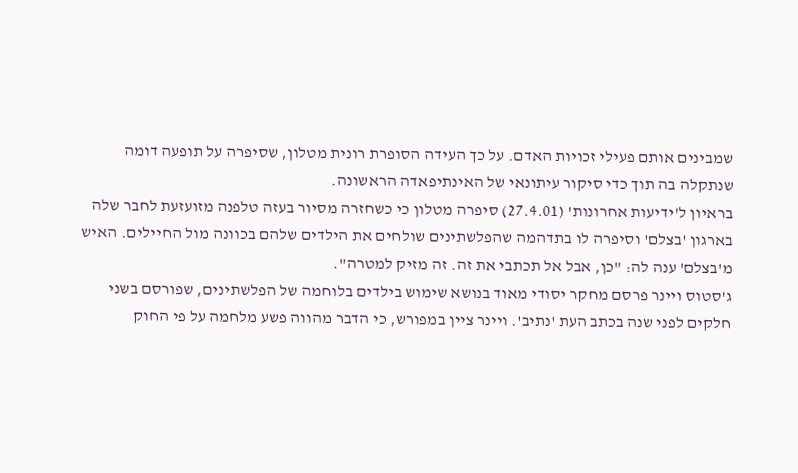שמבינים אותם פעילי זכויות האדם. על כך העידה הסופרת רונית מטלון, שסיפרה על תופעה דומה שנתקלה בה תוך כדי סיקור עיתונאי של האינתיפאדה הראשונה.
בראיון ל'ידיעות אחרונות' (27.4.01) סיפרה מטלון כי כשחזרה מסיור בעזה טלפנה מזועזעת לחבר שלה בארגון 'בצלם' וסיפרה לו בתדהמה שהפלשתינים שולחים את הילדים שלהם בכוונה מול החיילים. האיש מ'בצלם' ענה לה: "כן, אבל אל תכתבי את זה. זה מזיק למטרה".
ג'סטוס ויינר פרסם מחקר יסודי מאוד בנושא שימוש בילדים בלוחמה של הפלשתינים, שפורסם בשני חלקים לפני שנה בכתב העת 'נתיב'. ויינר ציין במפורש, כי הדבר מהווה פשע מלחמה על פי החוק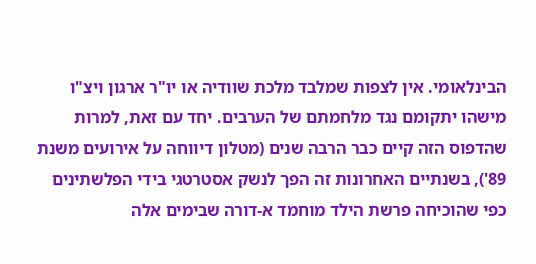הבינלאומי. אין לצפות שמלבד מלכת שוודיה או יו"ר ארגון ויצ"ו מישהו יתקומם נגד מלחמתם של הערבים. יחד עם זאת, למרות שהדפוס הזה קיים כבר הרבה שנים (מטלון דיווחה על אירועים משנת 89'), בשנתיים האחרונות זה הפך לנשק אסטרטגי בידי הפלשתינים כפי שהוכיחה פרשת הילד מוחמד א-דורה שבימים אלה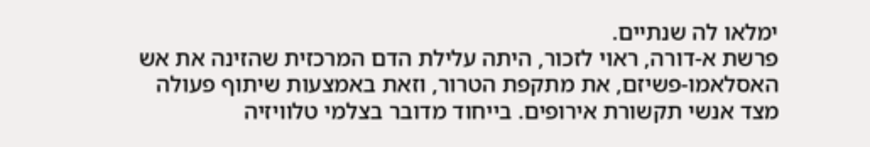ימלאו לה שנתיים.
פרשת א-דורה, ראוי לזכור, היתה עלילת הדם המרכזית שהזינה את אש האסלאמו-פשיזם, את מתקפת הטרור, וזאת באמצעות שיתוף פעולה מצד אנשי תקשורת אירופים. בייחוד מדובר בצלמי טלוויזיה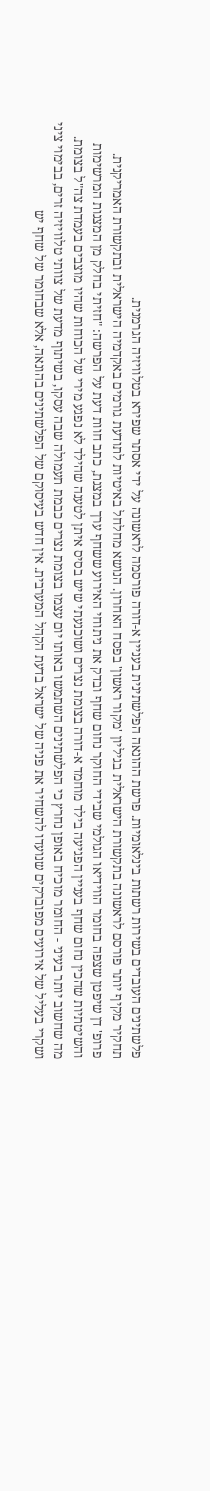פלשתינים העובדים בשירות רשתות בינלאומיות. פרשת ההונאה הפלשתינית בעניין א-דורה פורסמה לראשונה על ידי אסתר שפירא בטלוויזיה הגרמנית.
תחקיר מקיף יותר פורסם לראשונה בתקשורת הישראלית בגיליון 'מקור ראשון' בפסח האחרון. הנושא מחלחל באיטיות לתודעת גורמים באקדמיה הישראלית ובתקשורת האמריקנית.
פרופ' דן שיפטן שצפה בחומר הווידיאו הגולמי שבידי החוקר נחום שחף ובדק את ניתוחי האירוע ששחף ערך במצגת, כתב חוות דעת על הפרשה: "חזיתי בחלק מן המצגות המרשימות והשיטתיות שהכין נחום שחף בעניין הפגיעה בילד מוחמד א-דורה בצומת נצרים ושוכנעתי שיש בסיס איתן לטענה שהילד לא נפגע מירי של הכוחות שהיו מוצבים בעמדת צה"ל בצומת. מה שחשוב יותר בעיני - החומר מוכיח באופן נחרץ כי הפלשתינים השתמשו באותו יום עצמו בצומת נצרים כבמת תעמולה שבה עסקו, בשיתוף מדעת של צוותי טלוויזיה זרים, בבימוי ציני ושקרי בעליל של אירועים מפוברקים שנועדו להשחיר את פניה של ישראל בדעת הקהל המערבית. אין חדש בעיסוקם של הפלשתינים בהונאה, אלא שבחומר של שחף יש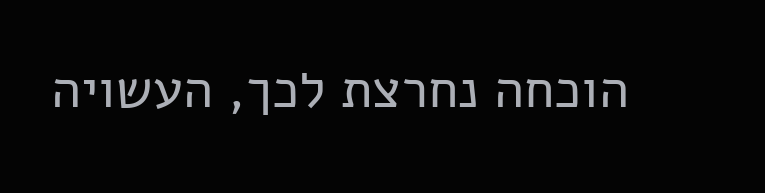הוכחה נחרצת לכך, העשויה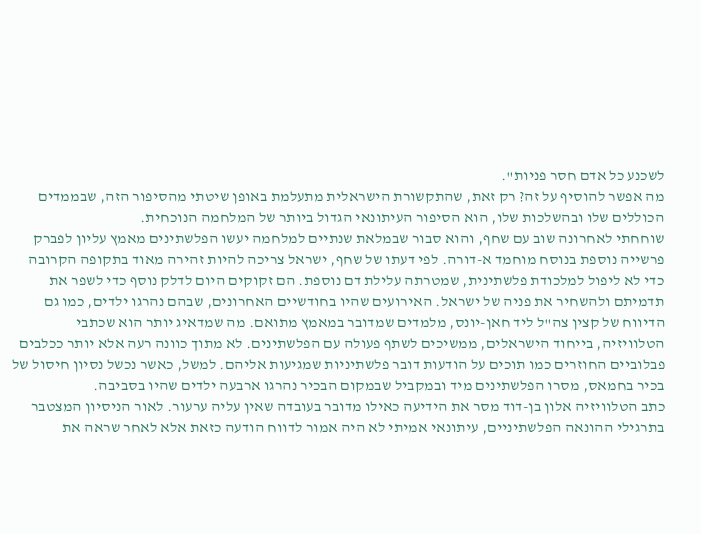לשכנע כל אדם חסר פניות".
מה אפשר להוסיף על זה? רק זאת, שהתקשורת הישראלית מתעלמת באופן שיטתי מהסיפור הזה, שבממדים הכוללים שלו ובהשלכות שלו, הוא הסיפור העיתונאי הגדול ביותר של המלחמה הנוכחית.
שוחחתי לאחרונה שוב עם שחף, והוא סבור שבמלאת שנתיים למלחמה יעשו הפלשתינים מאמץ עליון לפברק פרשייה נוספת בנוסח מוחמד א-דורה. לפי דעתו של שחף, ישראל צריכה להיות זהירה מאוד בתקופה הקרובה כדי לא ליפול למלכודת פלשתינית, שמטרתה עלילת דם נוספת. הם זקוקים היום לדלק נוסף כדי לשפר את תדמיתם ולהשחיר את פניה של ישראל. האירועים שהיו בחודשיים האחרונים, שבהם נהרגו ילדים, כמו גם הדיווח של קצין צה"ל ליד חאן-יונס, מלמדים שמדובר במאמץ מתואם. מה שמדאיג יותר הוא שכתבי הטלוויזיה, בייחוד הישראלים, ממשיכים לשתף פעולה עם הפלשתינים. לא מתוך כוונה רעה אלא יותר ככלבים פבלוביים החוזרים כמו תוכים על הודעות דובר פלשתיניות שמגיעות אליהם. למשל, כאשר נכשל נסיון חיסול של בכיר בחמאס, מסרו הפלשתינים מיד ובמקביל שבמקום הבכיר נהרגו ארבעה ילדים שהיו בסביבה.
כתב הטלוויזיה אלון בן-דוד מסר את הידיעה כאילו מדובר בעובדה שאין עליה ערעור. לאור הניסיון המצטבר בתרגילי ההונאה הפלשתיניים, עיתונאי אמיתי לא היה אמור לדווח הודעה כזאת אלא לאחר שראה את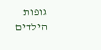גופות הילדים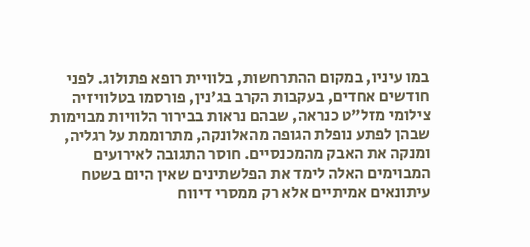במו עיניו, במקום ההתרחשות, בלוויית רופא פתולוג. לפני חודשים אחדים, בעקבות הקרב בג'נין, פורסמו בטלוויזיה צילומי מזל"ט כנראה, שבהם נראות בבירור הלוויות מבוימות שבהן לפתע נופלת הגופה מהאלונקה, מתרוממת על רגליה, ומנקה את האבק מהמכנסיים. חוסר התגובה לאירועים המבוימים האלה לימד את הפלשתינים שאין היום בשטח עיתונאים אמיתיים אלא רק ממסרי דיווח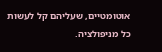אוטומטיים, שעליהם קל לעשות כל מניפולציה.